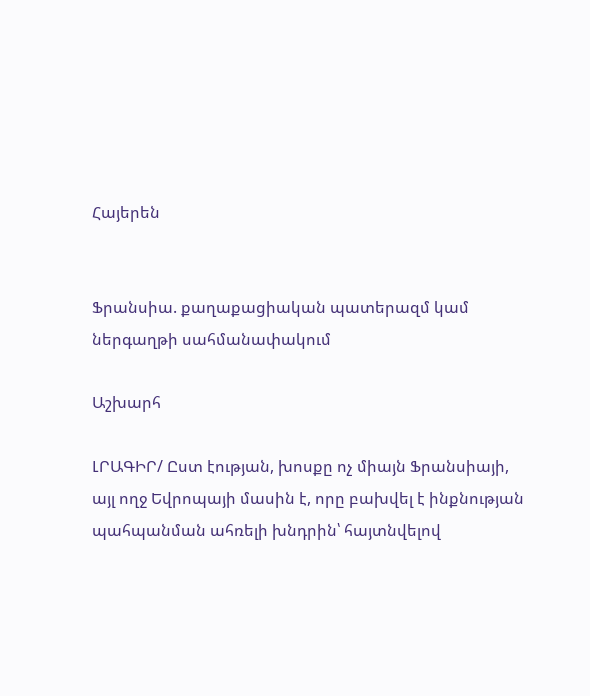Հայերեն


Ֆրանսիա. քաղաքացիական պատերազմ կամ ներգաղթի սահմանափակում

Աշխարհ

ԼՐԱԳԻՐ/ Ըստ էության, խոսքը ոչ միայն Ֆրանսիայի, այլ ողջ Եվրոպայի մասին է, որը բախվել է ինքնության պահպանման ահռելի խնդրին՝ հայտնվելով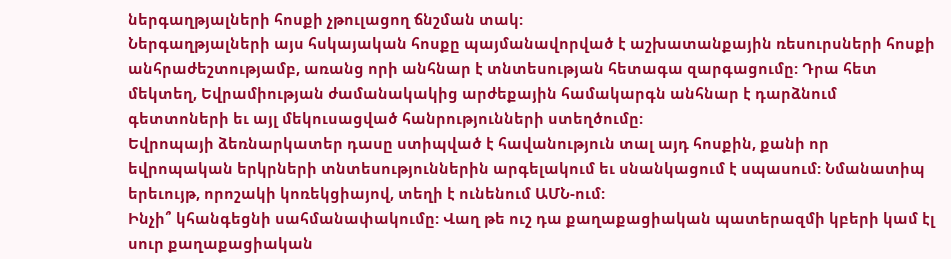ներգաղթյալների հոսքի չթուլացող ճնշման տակ:
Ներգաղթյալների այս հսկայական հոսքը պայմանավորված է աշխատանքային ռեսուրսների հոսքի անհրաժեշտությամբ, առանց որի անհնար է տնտեսության հետագա զարգացումը: Դրա հետ մեկտեղ, Եվրամիության ժամանակակից արժեքային համակարգն անհնար է դարձնում գետտոների եւ այլ մեկուսացված հանրությունների ստեղծումը:
Եվրոպայի ձեռնարկատեր դասը ստիպված է հավանություն տալ այդ հոսքին, քանի որ եվրոպական երկրների տնտեսություններին արգելակում եւ սնանկացում է սպասում: Նմանատիպ երեւույթ, որոշակի կոռեկցիայով, տեղի է ունենում ԱՄՆ-ում:
Ինչի՞ կհանգեցնի սահմանափակումը: Վաղ թե ուշ դա քաղաքացիական պատերազմի կբերի կամ էլ սուր քաղաքացիական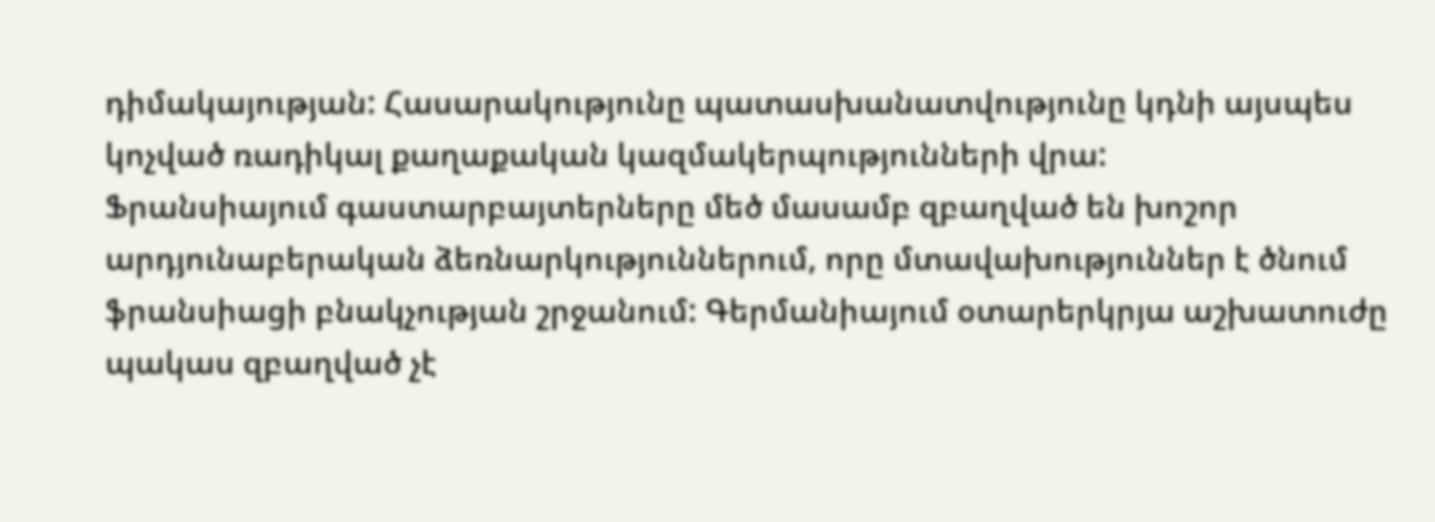դիմակայության: Հասարակությունը պատասխանատվությունը կդնի այսպես կոչված ռադիկալ քաղաքական կազմակերպությունների վրա:
Ֆրանսիայում գաստարբայտերները մեծ մասամբ զբաղված են խոշոր արդյունաբերական ձեռնարկություններում, որը մտավախություններ է ծնում ֆրանսիացի բնակչության շրջանում: Գերմանիայում օտարերկրյա աշխատուժը պակաս զբաղված չէ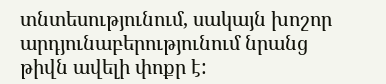տնտեսությունում, սակայն խոշոր արդյունաբերությունում նրանց թիվն ավելի փոքր է: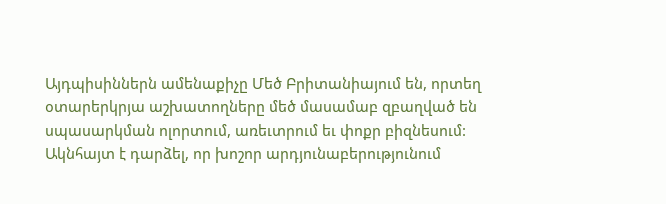Այդպիսիններն ամենաքիչը Մեծ Բրիտանիայում են, որտեղ օտարերկրյա աշխատողները մեծ մասամաբ զբաղված են սպասարկման ոլորտում, առեւտրում եւ փոքր բիզնեսում:
Ակնհայտ է դարձել, որ խոշոր արդյունաբերությունում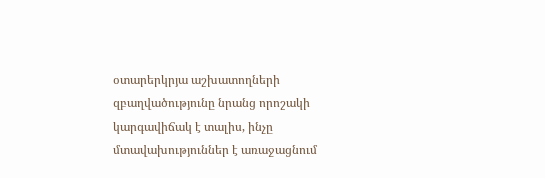օտարերկրյա աշխատողների զբաղվածությունը նրանց որոշակի կարգավիճակ է տալիս, ինչը մտավախություններ է առաջացնում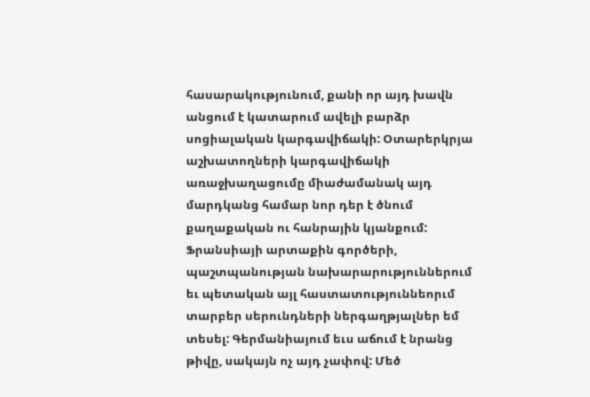հասարակությունում, քանի որ այդ խավն անցում է կատարում ավելի բարձր սոցիալական կարգավիճակի: Օտարերկրյա աշխատողների կարգավիճակի առաջխաղացումը միաժամանակ այդ մարդկանց համար նոր դեր է ծնում քաղաքական ու հանրային կյանքում:
Ֆրանսիայի արտաքին գործերի, պաշտպանության նախարարություններում եւ պետական այլ հաստատություննեորւմ տարբեր սերունդների ներգաղթյալներ եմ տեսել: Գերմանիայում եւս աճում է նրանց թիվը, սակայն ոչ այդ չափով: Մեծ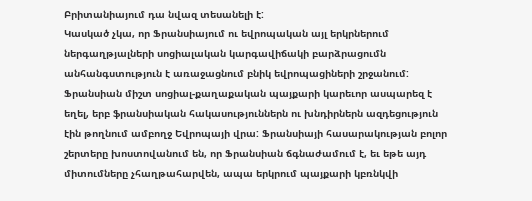Բրիտանիայում դա նվազ տեսանելի է:
Կասկած չկա, որ Ֆրանսիայում ու եվրոպական այլ երկրներում ներգաղթյալների սոցիալական կարգավիճակի բարձրացումն անհանգստություն է առաջացնում բնիկ եվրոպացիների շրջանում:
Ֆրանսիան միշտ սոցիալ-քաղաքական պայքարի կարեւոր ասպարեզ է եղել, երբ ֆրանսիական հակասություններն ու խնդիրներն ազդեցություն էին թողնում ամբողջ Եվրոպայի վրա: Ֆրանսիայի հասարակության բոլոր շերտերը խոստովանում են, որ Ֆրանսիան ճգնաժամում է, եւ եթե այդ միտումները չհաղթահարվեն, ապա երկրում պայքարի կբռնկվի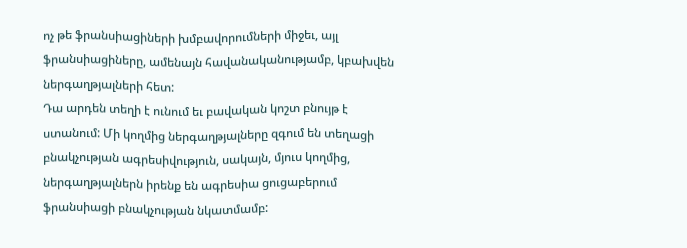ոչ թե ֆրանսիացիների խմբավորումների միջեւ, այլ ֆրանսիացիները, ամենայն հավանականությամբ, կբախվեն ներգաղթյալների հետ:
Դա արդեն տեղի է ունում եւ բավական կոշտ բնույթ է ստանում: Մի կողմից ներգաղթյալները զգում են տեղացի բնակչության ագրեսիվություն, սակայն, մյուս կողմից, ներգաղթյալներն իրենք են ագրեսիա ցուցաբերում ֆրանսիացի բնակչության նկատմամբ: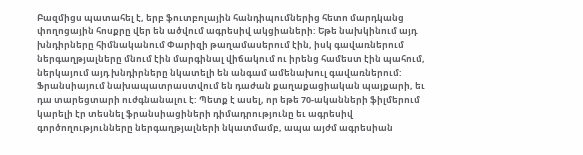Բազմիցս պատահել է, երբ ֆուտբոլային հանդիպումներից հետո մարդկանց փողոցային հոսքրը վեր են ածվում ագրեսիվ ակցիաների: Եթե նախկինում այդ խնդիրները հիմնականում Փարիզի թաղամասերում էին, իսկ գավառներում ներգաղթյալները մնում էին մարգինալ վիճակում ու իրենց համեստ էին պահում, ներկայում այդ խնդիրները նկատելի են անգամ ամենախուլ գավառներում:
Ֆրանսիայում նախապատրաստվում են դաժան քաղաքացիական պայքարի, եւ դա տարեցտարի ուժգնանալու է: Պետք է ասել, որ եթե 70-ականների ֆիլմերում կարելի էր տեսնել ֆրանսիացիների դիմադրությունը եւ ագրեսիվ գործողությունները ներգաղթյալների նկատմամբ, ապա այժմ ագրեսիան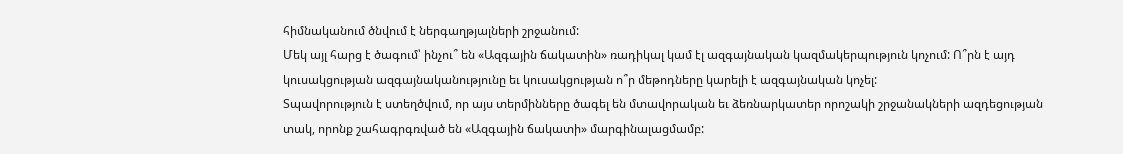հիմնականում ծնվում է ներգաղթյալների շրջանում:
Մեկ այլ հարց է ծագում՝ ինչու՞ են «Ազգային ճակատին» ռադիկալ կամ էլ ազգայնական կազմակերպություն կոչում: Ո՞րն է այդ կուսակցության ազգայնականությունը եւ կուսակցության ո՞ր մեթոդները կարելի է ազգայնական կոչել:
Տպավորություն է ստեղծվում, որ այս տերմինները ծագել են մտավորական եւ ձեռնարկատեր որոշակի շրջանակների ազդեցության տակ, որոնք շահագրգռված են «Ազգային ճակատի» մարգինալացմամբ: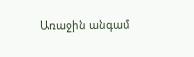Առաջին անգամ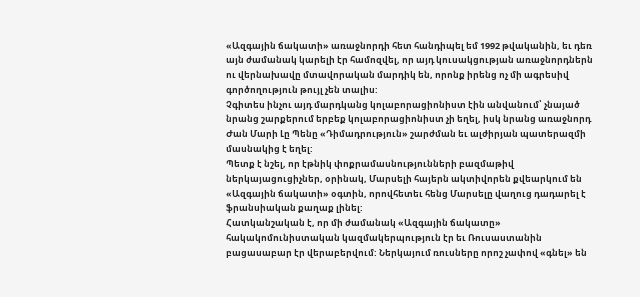«Ազգային ճակատի» առաջնորդի հետ հանդիպել եմ 1992 թվականին, եւ դեռ այն ժամանակ կարելի էր համոզվել, որ այդ կուսակցության առաջնորդներն ու վերնախավը մտավորական մարդիկ են, որոնք իրենց ոչ մի ագրեսիվ գործողություն թույլ չեն տալիս:
Չգիտես ինչու այդ մարդկանց կոլաբորացիոնիստ էին անվանում՝ չնայած նրանց շարքերում երբեք կոլաբորացիոնիստ չի եղել, իսկ նրանց առաջնորդ Ժան Մարի Լը Պենը «Դիմադրություն» շարժման եւ ալժիրյան պատերազմի մասնակից է եղել:
Պետք է նշել, որ էթնիկ փոքրամասնությունների բազմաթիվ ներկայացուցիչներ, օրինակ, Մարսելի հայերն ակտիվորեն քվեարկում են «Ազգային ճակատի» օգտին, որովհետեւ հենց Մարսելը վաղուց դադարել է ֆրանսիական քաղաք լինել:
Հատկանշական է, որ մի ժամանակ «Ազգային ճակատը» հակակոմունիստական կազմակերպություն էր եւ Ռուսաստանին բացասաբար էր վերաբերվում: Ներկայում ռուսները որոշ չափով «գնել» են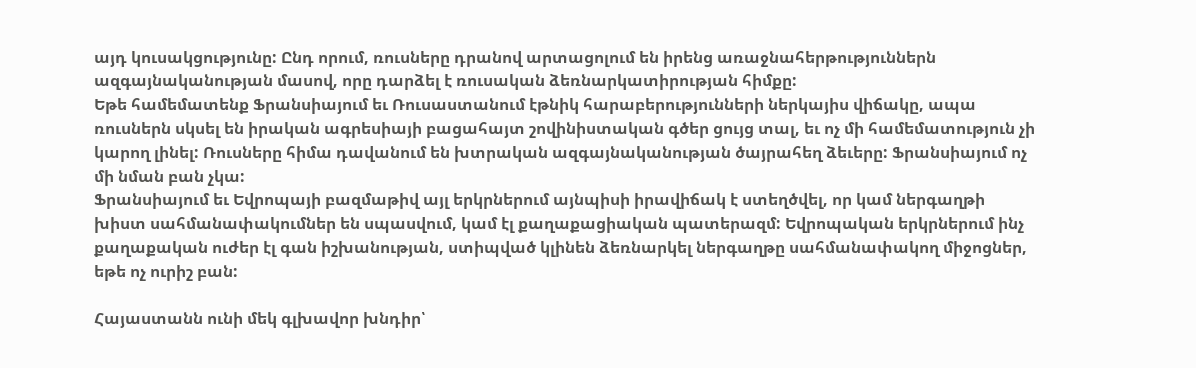այդ կուսակցությունը: Ընդ որում, ռուսները դրանով արտացոլում են իրենց առաջնահերթություններն ազգայնականության մասով, որը դարձել է ռուսական ձեռնարկատիրության հիմքը:
Եթե համեմատենք Ֆրանսիայում եւ Ռուսաստանում էթնիկ հարաբերությունների ներկայիս վիճակը, ապա ռուսներն սկսել են իրական ագրեսիայի բացահայտ շովինիստական գծեր ցույց տալ, եւ ոչ մի համեմատություն չի կարող լինել: Ռուսները հիմա դավանում են խտրական ազգայնականության ծայրահեղ ձեւերը: Ֆրանսիայում ոչ մի նման բան չկա:
Ֆրանսիայում եւ Եվրոպայի բազմաթիվ այլ երկրներում այնպիսի իրավիճակ է ստեղծվել, որ կամ ներգաղթի խիստ սահմանափակումներ են սպասվում, կամ էլ քաղաքացիական պատերազմ: Եվրոպական երկրներում ինչ քաղաքական ուժեր էլ գան իշխանության, ստիպված կլինեն ձեռնարկել ներգաղթը սահմանափակող միջոցներ, եթե ոչ ուրիշ բան:

Հայաստանն ունի մեկ գլխավոր խնդիր՝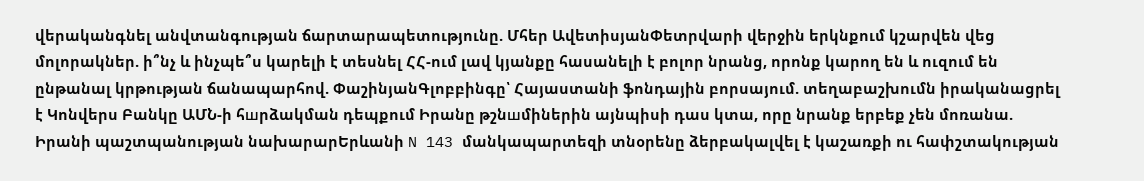վերականգնել անվտանգության ճարտարապետությունը. Մհեր ԱվետիսյանՓետրվարի վերջին երկնքում կշարվեն վեց մոլորակներ. ի՞նչ և ինչպե՞ս կարելի է տեսնել ՀՀ-ում լավ կյանքը հասանելի է բոլոր նրանց, որոնք կարող են և ուզում են ընթանալ կրթության ճանապարհով. ՓաշինյանԳլոբբինգը՝ Հայաստանի ֆոնդային բորսայում. տեղաբաշխումն իրականացրել է Կոնվերս Բանկը ԱՄՆ-ի հшրձակման դեպքում Իրանը թշնшմիներին այնպիսի դաս կտա, որը նրանք երբեք չեն մոռանա. Իրանի պաշտպանության նախարարԵրևանի N 143 մանկապարտեզի տնօրենը ձերբակալվել է կաշառքի ու հափշտակության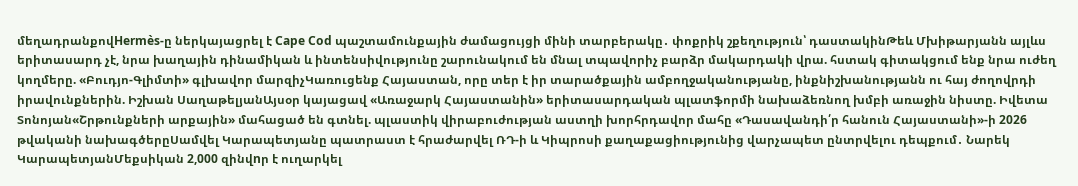մեղադրանքովHermès-ը ներկայացրել է Cape Cod պաշտամունքային ժամացույցի մինի տարբերակը․ փոքրիկ շքեղություն՝ դաստակինԹեև Մխիթարյանն այլևս երիտասարդ չէ, նրա խաղային դինամիկան և ինտենսիվությունը շարունակում են մնալ տպավորիչ բարձր մակարդակի վրա. հստակ գիտակցում ենք նրա ուժեղ կողմերը. «Բուդյո-Գլիմտի» գլխավոր մարզիչԿառուցենք Հայաստան, որը տեր է իր տարածքային ամբողջականությանը, ինքնիշխանությանն ու հայ ժողովրդի իրավունքներին. Իշխան ՍաղաթելյանԱյսօր կայացավ «Առաջարկ Հայաստանին» երիտասարդական պլատֆորմի նախաձեռնող խմբի առաջին նիստը. Իվետա Տոնոյան«Շրթունքների արքային» մահացած են գտնել. պլաստիկ վիրաբուժության աստղի խորհրդավոր մահը «Դասավանդի՛ր հանուն Հայաստանի»-ի 2026 թվականի նախագծերըՍամվել Կարապետյանը պատրաստ է հրաժարվել ՌԴ-ի և Կիպրոսի քաղաքացիությունից վարչապետ ընտրվելու դեպքում․ Նարեկ ԿարապետյանՄեքսիկան 2,000 զինվnր է ուղարկել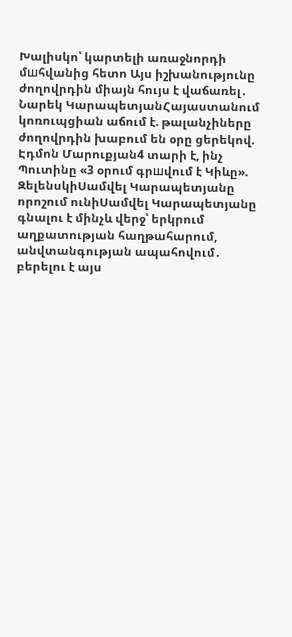Խալիսկո՝ կարտելի առաջնորդի մшհվանից հետո Այս իշխանությունը ժողովրդին միայն հույս է վաճառել․ Նարեկ ԿարապետյանՀայաստանում կոռուպցիան աճում է. թալանչիները ժողովրդին խաբում են օրը ցերեկով. Էդմոն Մարուքյան4 տարի է, ինչ Պուտինը «3 օրում գրшվում է Կիևը». ԶելենսկիՍամվել Կարապետյանը որոշում ունիՍամվել Կարապետյանը գնալու է մինչև վերջ՝ երկրում աղքատության հաղթահարում, անվտանգության ապահովում․ բերելու է այս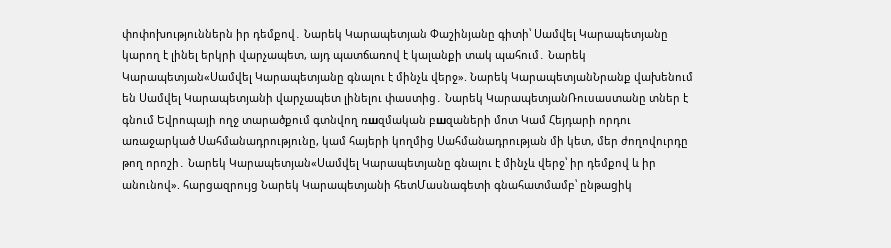փոփոխություններն իր դեմքով․ Նարեկ Կարապետյան Փաշինյանը գիտի՝ Սամվել Կարապետյանը կարող է լինել երկրի վարչապետ, այդ պատճառով է կալանքի տակ պահում․ Նարեկ Կարապետյան«Սամվել Կարապետյանը գնալու է մինչև վերջ». Նարեկ ԿարապետյանՆրանք վախենում են Սամվել Կարապետյանի վարչապետ լինելու փաստից․ Նարեկ ԿարապետյանՌուսաստանը տներ է գնում Եվրոպայի ողջ տարածքում գտնվող ռшզմական բшզաների մոտ Կամ Հեյդարի որդու առաջարկած Սահմանադրությունը, կամ հայերի կողմից Սահմանադրության մի կետ, մեր ժողովուրդը թող որոշի․ Նարեկ Կարապետյան«Սամվել Կարապետյանը գնալու է մինչև վերջ՝ իր դեմքով և իր անունով». հարցազրույց Նարեկ Կարապետյանի հետՄասնագետի գնահատմամբ՝ ընթացիկ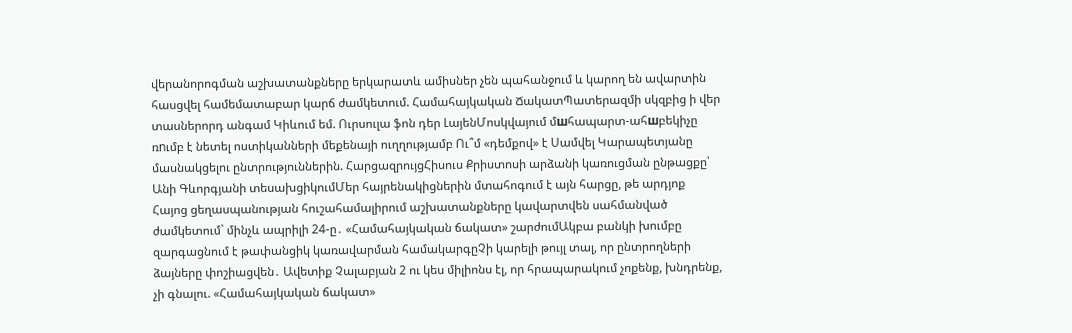վերանորոգման աշխատանքները երկարատև ամիսներ չեն պահանջում և կարող են ավարտին հասցվել համեմատաբար կարճ ժամկետում. Համահայկական ՃակատՊատերազմի սկզբից ի վեր տասներորդ անգամ Կիևում եմ. Ուրսուլա ֆոն դեր ԼայենՄոսկվայում մшհապարտ-ահшբեկիչը ռnւմբ է նետել ոստիկանների մեքենայի ուղղությամբ Ու՞մ «դեմքով» է Սամվել Կարապետյանը մասնակցելու ընտրություններին. ՀարցազրույցՀիսուս Քրիստոսի արձանի կառուցման ընթացքը՝ Անի Գևորգյանի տեսախցիկումՄեր հայրենակիցներին մտահոգում է այն հարցը, թե արդյոք Հայոց ցեղասպանության հուշահամալիրում աշխատանքները կավարտվեն սահմանված ժամկետում` մինչև ապրիլի 24-ը․ «Համահայկական ճակատ» շարժումԱկբա բանկի խումբը զարգացնում է թափանցիկ կառավարման համակարգըՉի կարելի թույլ տալ, որ ընտրողների ձայները փոշիացվեն․ Ավետիք Չալաբյան 2 ու կես միլիոնս էլ, որ հրապարակում չոքենք, խնդրենք, չի գնալու. «Համահայկական ճակատ»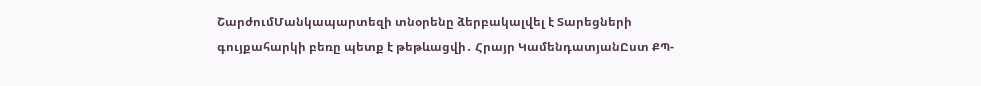ՇարժումՄանկապարտեզի տնօրենը ձերբակալվել է Տարեցների գույքահարկի բեռը պետք է թեթևացվի․ Հրայր ԿամենդատյանԸստ ՔՊ-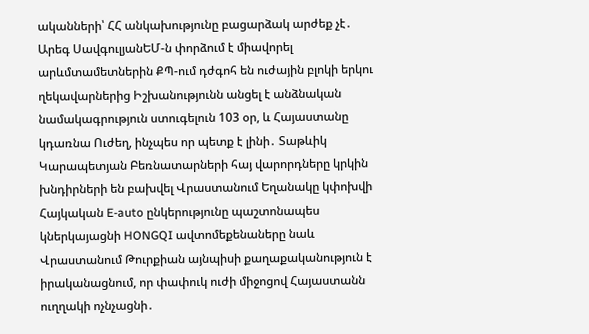ականների՝ ՀՀ անկախությունը բացարձակ արժեք չէ․ Արեգ ՍավգուլյանԵՄ-ն փորձում է միավորել արևմտամետներին ՔՊ-ում դժգոհ են ուժային բլոկի երկու ղեկավարներից Իշխանությունն անցել է անձնական նամակագրություն ստուգելուն 103 օր, և Հայաստանը կդառնա Ուժեղ, ինչպես որ պետք է լինի․ Տաթևիկ Կարապետյան Բեռնատարների հայ վարորդները կրկին խնդիրների են բախվել Վրաստանում Եղանակը կփոխվի Հայկական E-auto ընկերությունը պաշտոնապես կներկայացնի HONGQI ավտոմեքենաները նաև Վրաստանում Թուրքիան այնպիսի քաղաքականություն է իրականացնում, որ փափուկ ուժի միջոցով Հայաստանն ուղղակի ոչնչացնի․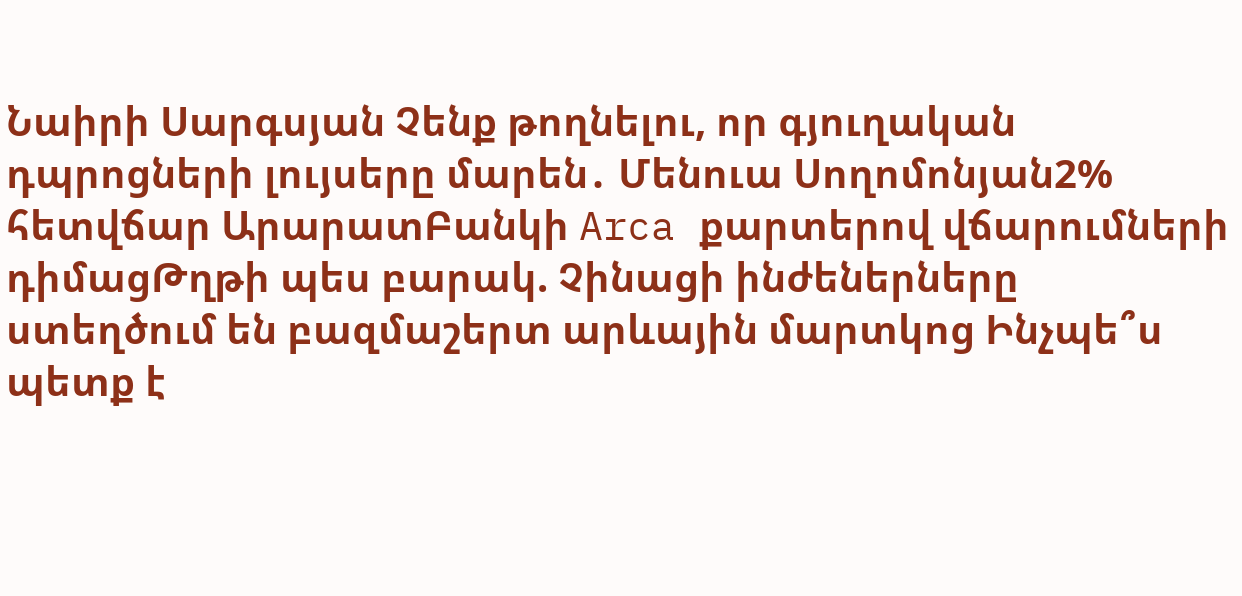Նաիրի Սարգսյան Չենք թողնելու, որ գյուղական դպրոցների լույսերը մարեն․ Մենուա Սողոմոնյան2% հետվճար ԱրարատԲանկի Arca քարտերով վճարումների դիմացԹղթի պես բարակ. Չինացի ինժեներները ստեղծում են բազմաշերտ արևային մարտկոց Ինչպե՞ս պետք է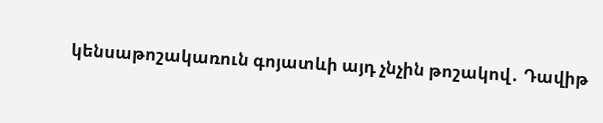կենսաթոշակառուն գոյատևի այդ չնչին թոշակով․ Դավիթ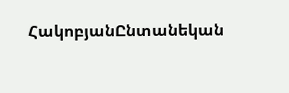ՀակոբյանԸնտանեկան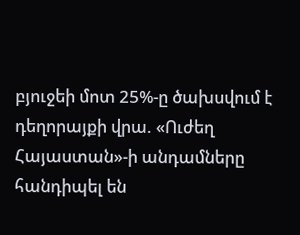բյուջեի մոտ 25%-ը ծախսվում է դեղորայքի վրա. «Ուժեղ Հայաստան»-ի անդամները հանդիպել են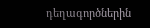դեղագործներին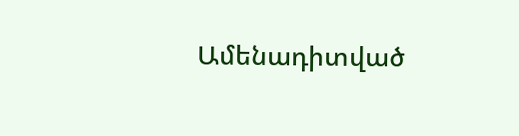Ամենադիտված